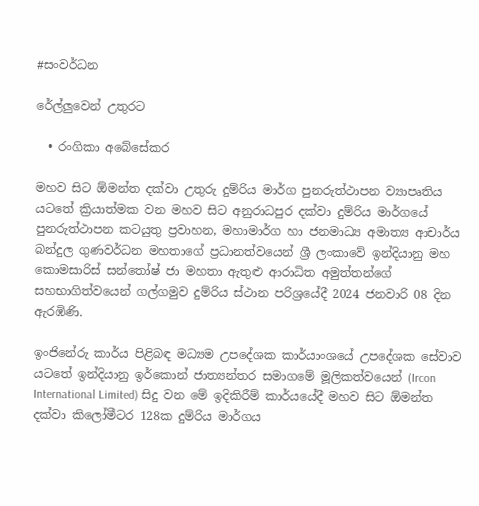#සංවර්ධන

රේල්ලුවෙන් උතුරට

  • රංගිකා අබේසේකර

මහව සිට ඕමන්ත දක්වා උතුරු දුම්රිය මාර්ග පුනරුත්ථාපන ව්‍යාපෘතිය යටතේ ක්‍රියාත්මක වන මහව සිට අනුරාධපුර දක්වා දුම්රිය මාර්ගයේ පුනරුත්ථාපන කටයුතු ප්‍රවාහන, මහාමාර්ග හා ජනමාධ්‍ය අමාත්‍ය ආචාර්ය බන්දුල ගුණවර්ධන මහතාගේ ප්‍රධානත්වයෙන් ශ්‍රී ලංකාවේ ඉන්දියානු මහ කොමසාරිස් සන්තෝෂ් ජා මහතා ඇතුළු ආරාධිත අමුත්තන්ගේ සහභාගිත්වයෙන් ගල්ගමුව දුම්රිය ස්ථාන පරිශ්‍රයේදී 2024 ජනවාරි 08 දින ඇරඹිණි.

ඉංජිනේරු කාර්ය පිළිබඳ මධ්‍යම උපදේශක කාර්යාංශයේ උපදේශක සේවාව යටතේ ඉන්දියානු ඉර්කොන් ජාත්‍යන්තර සමාගමේ මූලිකත්වයෙන් (Ircon International Limited) සිදු වන මේ ඉදිකිරීම් කාර්යයේදී මහව සිට ඕමන්ත දක්වා කිලෝමීටර 128ක දුම්රිය මාර්ගය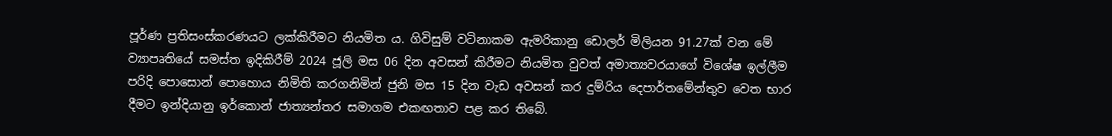පූර්ණ ප්‍රතිසංස්කරණයට ලක්කිරීමට නියමිත ය. ගිවිසුම් වටිනාකම ඇමරිකානු ඩොලර් මිලියන 91.27ක් වන මේ ව්‍යාපෘතියේ සමස්ත ඉදිකිරීම් 2024 ජූලි මස 06 දින අවසන් කිරීමට නියමිත වුවත් අමාත්‍යවරයාගේ විශේෂ ඉල්ලීම පරිදි පොසොන් පොහොය නිමිති කරගනිමින් ජුනි මස 15 දින වැඩ අවසන් කර දුම්රිය දෙපාර්තමේන්තුව වෙත භාර දීමට ඉන්දියානු ඉර්කොන් ජාත්‍යන්තර සමාගම එකඟතාව පළ කර තිබේ.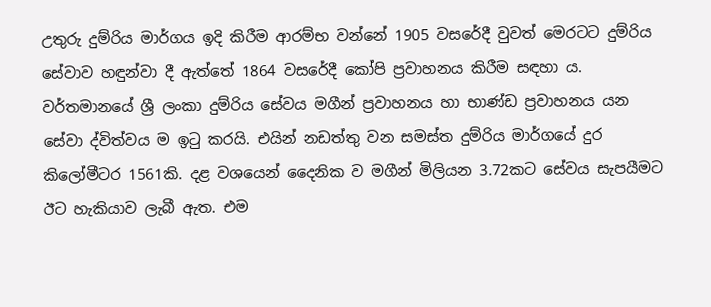උතුරු දුම්රිය මාර්ගය ඉදි කිරීම ආරම්භ වන්නේ 1905 වසරේදී වුවත් මෙරටට දුම්රිය සේවාව හඳුන්වා දී ඇත්තේ 1864 වසරේදී කෝපි ප්‍රවාහනය කිරීම සඳහා ය. වර්තමානයේ ශ්‍රී ලංකා දුම්රිය සේවය මගීන් ප්‍රවාහනය හා භාණ්ඩ ප්‍රවාහනය යන සේවා ද්විත්වය ම ඉටු කරයි. එයින් නඩත්තු වන සමස්ත දුම්රිය මාර්ගයේ දුර කිලෝමීටර 1561කි. දළ වශයෙන් දෛනික ව මගීන් මිලියන 3.72කට සේවය සැපයීමට ඊට හැකියාව ලැබී ඇත. එම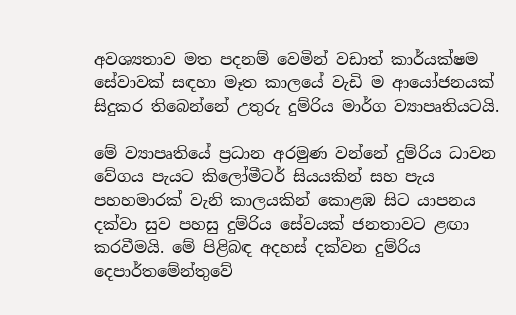අවශ්‍යතාව මත පදනම් වෙමින් වඩාත් කාර්යක්ෂම සේවාවක් සඳහා මෑත කාලයේ වැඩි ම ආයෝජනයක් සිදුකර තිබෙන්නේ උතුරු දුම්රිය මාර්ග ව්‍යාපෘතියටයි.

මේ ව්‍යාපෘතියේ ප්‍රධාන අරමුණ වන්නේ දුම්රිය ධාවන වේගය පැයට කිලෝමීටර් සියයකින් සහ පැය පහහමාරක් වැනි කාලයකින් කොළඹ සිට යාපනය දක්වා සුව පහසු දුම්රිය සේවයක් ජනතාවට ළඟා කරවීමයි. මේ පිළිබඳ අදහස් දක්වන දුම්රිය දෙපාර්තමේන්තුවේ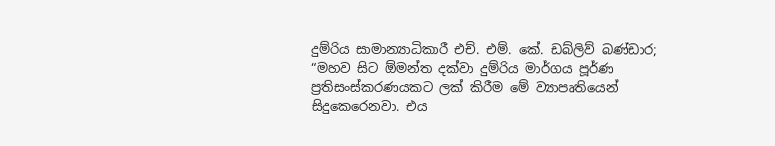දුම්රිය සාමාන්‍යාධිකාරී එච්. එම්. කේ. ඩබ්ලිව් බණ්ඩාර; “මහව සිට ඕමන්ත දක්වා දුම්රිය මාර්ගය පූර්ණ ප්‍රතිසංස්කරණයකට ලක් කිරීම මේ ව්‍යාපෘතියෙන් සිදුකෙරෙනවා. එය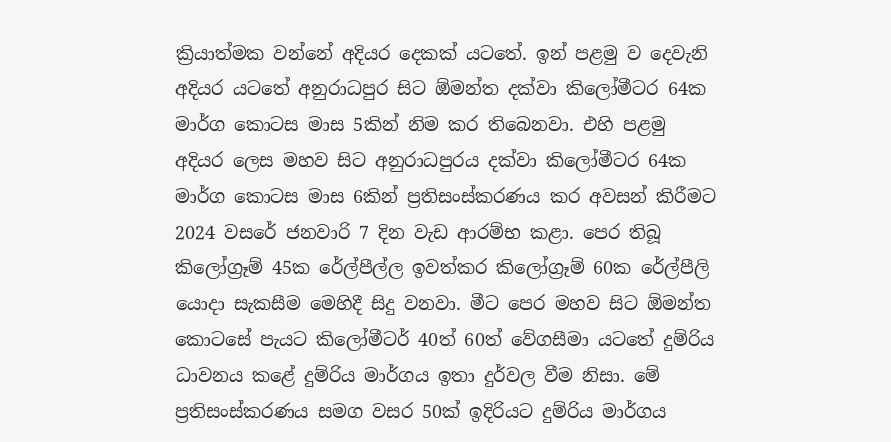ක්‍රියාත්මක වන්නේ අදියර දෙකක් යටතේ. ඉන් පළමු ව දෙවැනි අදියර යටතේ අනුරාධපුර සිට ඕමන්ත දක්වා කිලෝමීටර 64ක මාර්ග කොටස මාස 5කින් නිම කර තිබෙනවා. එහි පළමු අදියර ලෙස මහව සිට අනුරාධපුරය දක්වා කිලෝමීටර 64ක මාර්ග කොටස මාස 6කින් ප්‍රතිසංස්කරණය කර අවසන් කිරීමට 2024 වසරේ ජනවාරි 7 දින වැඩ ආරම්භ කළා. පෙර තිබූ කිලෝග්‍රෑම් 45ක රේල්පීල්ල ඉවත්කර කිලෝග්‍රෑම් 60ක රේල්පීලි යොදා සැකසීම මෙහිදී සිදු වනවා. මීට පෙර මහව සිට ඕමන්ත කොටසේ පැයට කිලෝමීටර් 40ත් 60ත් වේගසීමා යටතේ දුම්රිය ධාවනය කළේ දුම්රිය මාර්ගය ඉතා දුර්වල වීම නිසා. මේ ප්‍රතිසංස්කරණය සමග වසර 50ක් ඉදිරියට දුම්රිය මාර්ගය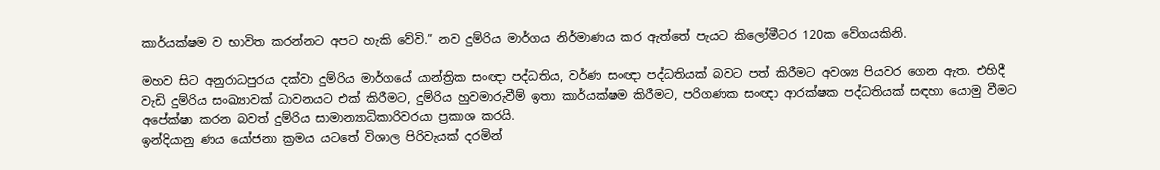කාර්යක්ෂම ව භාවිත කරන්නට අපට හැකි වේවි.” නව දුම්රිය මාර්ගය නිර්මාණය කර ඇත්තේ පැයට කිලෝමීටර 120ක වේගයකිනි.

මහව සිට අනුරාධපුරය දක්වා දුම්රිය මාර්ගයේ යාන්ත්‍රික සංඥා පද්ධතිය, වර්ණ සංඥා පද්ධතියක් බවට පත් කිරීමට අවශ්‍ය පියවර ගෙන ඇත. එහිදී වැඩි දුම්රිය සංඛ්‍යාවක් ධාවනයට එක් කිරීමට, දුම්රිය හුවමාරුවීම් ඉතා කාර්යක්ෂම කිරීමට, පරිගණක සංඥා ආරක්ෂක පද්ධතියක් සඳහා යොමු වීමට අපේක්ෂා කරන බවත් දුම්රිය සාමාන්‍යාධිකාරිවරයා ප්‍රකාශ කරයි.
ඉන්දියානු ණය යෝජනා ක්‍රමය යටතේ විශාල පිරිවැයක් දරමින්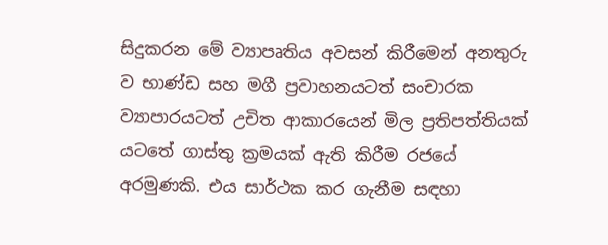සිදුකරන මේ ව්‍යාපෘතිය අවසන් කිරීමෙන් අනතුරු ව භාණ්ඩ සහ මගී ප්‍රවාහනයටත් සංචාරක ව්‍යාපාරයටත් උචිත ආකාරයෙන් මිල ප්‍රතිපත්තියක් යටතේ ගාස්තු ක්‍රමයක් ඇති කිරීම රජයේ අරමුණකි. එය සාර්ථක කර ගැනීම සඳහා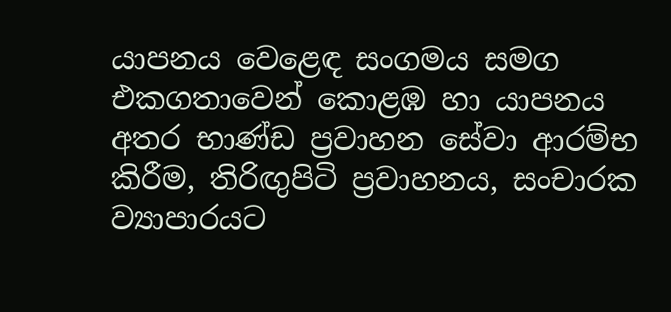යාපනය වෙළෙඳ සංගමය සමග එකගතාවෙන් කොළඹ හා යාපනය අතර භාණ්ඩ ප්‍රවාහන සේවා ආරම්භ කිරීම, තිරිඟු‍පිටි ප්‍රවාහනය, සංචාරක ව්‍යාපාරයට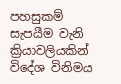පහසුකම් සැපයීම වැනි ක්‍රියාවලියකින් විදේශ විනිමය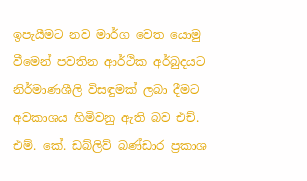ඉපැයීමට නව මාර්ග වෙත යොමු වීමෙන් පවතින ආර්ථික අර්බුදයට නිර්මාණශීලි විසඳුමක් ලබා දීමට අවකාශය හිමිවනු ඇති බව එච්. එම්. කේ. ඩබ්ලිව් බණ්ඩාර ප්‍රකාශ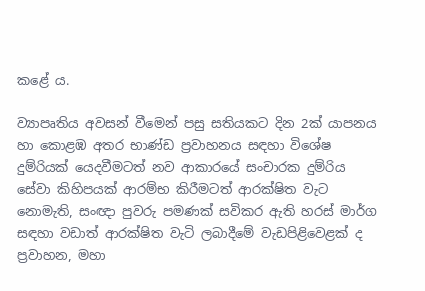කළේ ය.

ව්‍යාපෘතිය අවසන් වීමෙන් පසු සතියකට දින 2ක් යාපනය හා කොළඹ අතර භාණ්ඩ ප්‍රවාහනය සඳහා විශේෂ දුම්රියක් යෙදවීමටත් නව ආකාරයේ සංචාරක දුම්රිය සේවා කිහිපයක් ආරම්භ කිරීමටත් ආරක්ෂිත වැට නොමැති, සංඥා පුවරු පමණක් සවිකර ඇති හරස් මාර්ග සඳහා වඩාත් ආරක්ෂිත වැටි ලබාදීමේ වැඩපිළිවෙළක් ද ප්‍රවාහන, මහා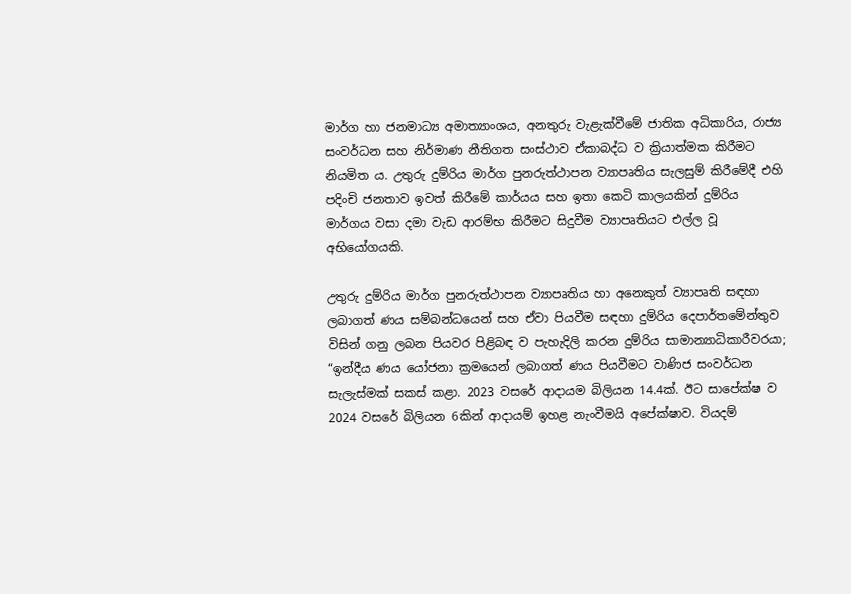මාර්ග හා ජනමාධ්‍ය අමාත්‍යාංශය, අනතුරු වැළැක්වීමේ ජාතික අධිකාරිය, රාජ්‍ය සංවර්ධන සහ නිර්මාණ නීතිගත සංස්ථාව ඒකාබද්ධ ව ක්‍රියාත්මක කිරීමට නියමිත ය. උතුරු දුම්රිය මාර්ග පුනරුත්ථාපන ව්‍යාපෘතිය සැලසුම් කිරීමේදී එහි පදිංචි ජනතාව ඉවත් කිරීමේ කාර්යය සහ ඉතා කෙටි කාලයකින් දුම්රිය මාර්ගය වසා දමා වැඩ ආරම්භ කිරීමට සිදුවීම ව්‍යාපෘතියට එල්ල වූ අභියෝගයකි.

උතුරු දුම්රිය මාර්ග පුනරුත්ථාපන ව්‍යාපෘතිය හා අනෙකුත් ව්‍යාපෘති සඳහා ලබාගත් ණය සම්බන්ධයෙන් සහ ඒවා පියවීම සඳහා දුම්රිය දෙපාර්තමේන්තුව විසින් ගනු ලබන පියවර පිළිබඳ ව පැහැදිලි කරන දුම්රිය සාමාන්‍යාධිකාරීවරයා; “ඉන්දීය ණය යෝජනා ක්‍රමයෙන් ලබාගත් ණය පියවීමට වාණිජ සංවර්ධන සැලැස්මක් සකස් කළා. 2023 වසරේ ආදායම බිලියන 14.4ක්. ඊට සාපේක්ෂ ව 2024 වසරේ බිලියන 6කින් ආදායම් ඉහළ නැංවීමයි අපේක්ෂාව. වියදම්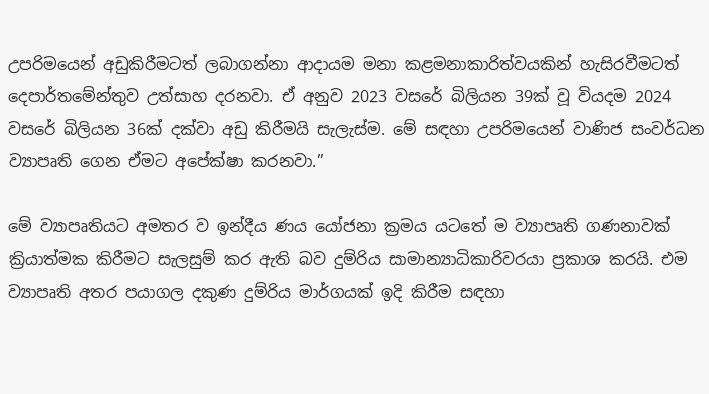උපරිමයෙන් අඩුකිරීමටත් ලබාගන්නා ආදායම මනා කළමනාකාරිත්වයකින් හැසිරවීමටත් දෙපාර්තමේන්තුව උත්සාහ දරනවා. ඒ අනුව 2023 වසරේ බිලියන 39ක් වූ වියදම 2024 වසරේ බිලියන 36ක් දක්වා අඩු කිරීමයි සැලැස්ම. මේ සඳහා උපරිමයෙන් වාණිජ සංවර්ධන ව්‍යාපෘති ගෙන ඒමට අපේක්ෂා කරනවා.”

මේ ව්‍යාපෘතියට අමතර ව ඉන්දීය ණය යෝජනා ක්‍රමය යටතේ ම ව්‍යාපෘති ගණනාවක් ක්‍රියාත්මක කිරීමට සැලසුම් කර ඇති බව දුම්රිය සාමාන්‍යාධිකාරිවරයා ප්‍රකාශ කරයි. එම ව්‍යාපෘති අතර පයාගල දකුණ දුම්රිය මාර්ගයක් ඉදි කිරීම සඳහා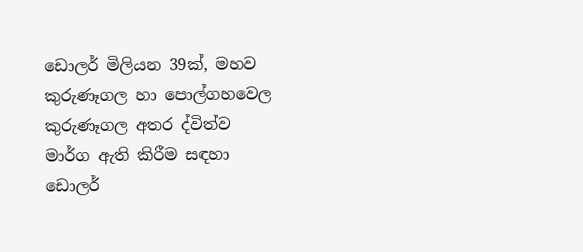ඩොලර් මිලියන 39ක්, මහව කුරුණෑගල හා පොල්ගහවෙල කුරුණෑගල අතර ද්විත්ව මාර්ග ඇති කිරීම සඳහා ඩොලර්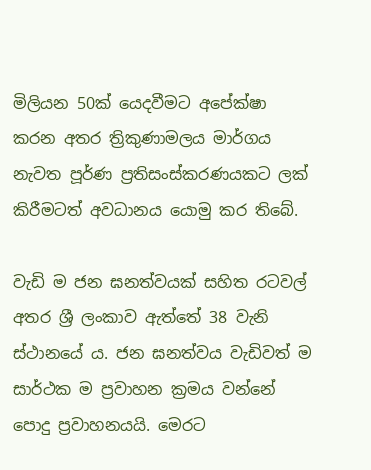මිලියන 50ක් යෙදවීමට අපේක්ෂා කරන අතර ත්‍රිකුණාමලය මාර්ගය නැවත පූර්ණ ප්‍රතිසංස්කරණයකට ලක් කිරීමටත් අවධානය යොමු කර තිබේ.

වැඩි ම ජන ඝනත්වයක් සහිත රටවල් අතර ශ්‍රී ලංකාව ඇත්තේ 38 වැනි ස්ථානයේ ය. ජන ඝනත්වය වැඩිවත් ම සාර්ථක ම ප්‍රවාහන ක්‍රමය වන්නේ පොදු ප්‍රවාහනයයි. මෙරට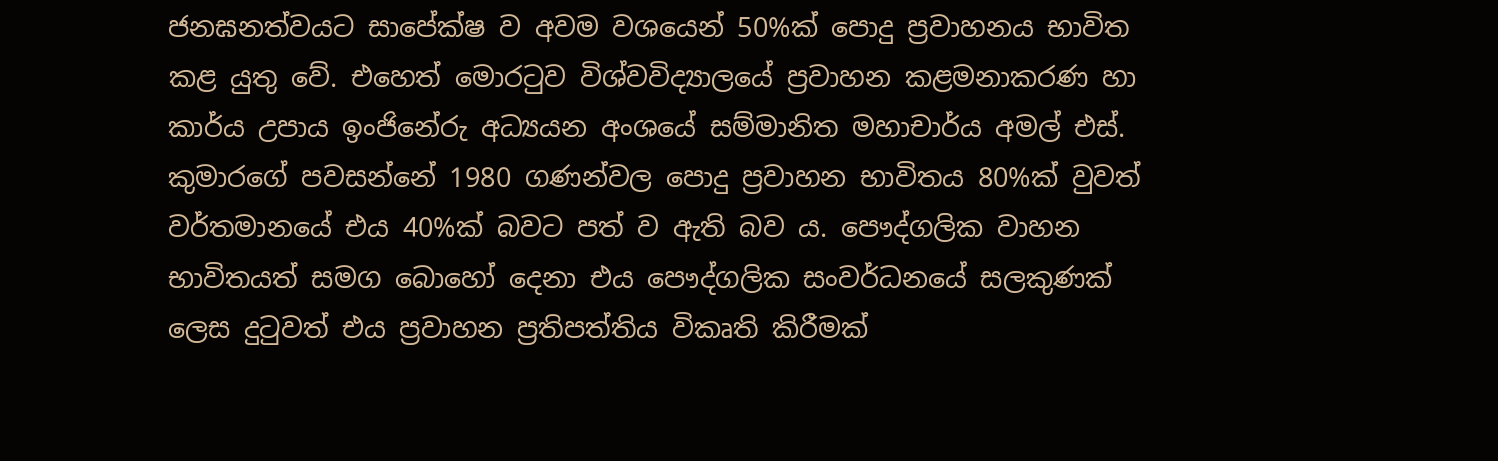ජනඝනත්වයට සාපේක්ෂ ව අවම වශයෙන් 50%ක් පොදු ප්‍රවාහනය භාවිත කළ යුතු වේ. එහෙත් මොරටුව විශ්වවිද්‍යාලයේ ප්‍රවාහන කළමනාකරණ හා කාර්ය උපාය ඉංජිනේරු අධ්‍යයන අංශයේ සම්මානිත මහාචාර්ය අමල් එස්. කුමාරගේ පවසන්නේ 1980 ගණන්වල පොදු ප්‍රවාහන භාවිතය 80%ක් වුවත් වර්තමානයේ එය 40%ක් බවට පත් ව ඇති බව ය. පෞද්ගලික වාහන භාවිතයත් සමග බොහෝ දෙනා එය පෞද්ගලික සංවර්ධනයේ සලකුණක් ලෙස දුටුවත් එය ප්‍රවාහන ප්‍රතිපත්තිය විකෘති කිරීමක්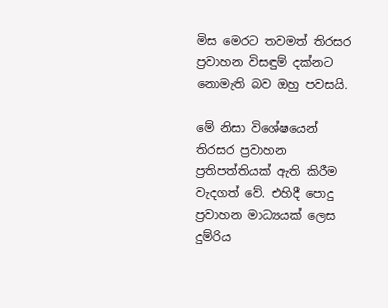මිස මෙරට තවමත් තිරසර ප්‍රවාහන විසඳුම් දක්නට නොමැති බව ඔහු පවසයි.

මේ නිසා විශේෂයෙන් තිරසර ප්‍රවාහන ප්‍රතිපත්තියක් ඇති කිරීම වැදගත් වේ. එහිදී පොදු ප්‍රවාහන මාධ්‍යයක් ලෙස දුම්රිය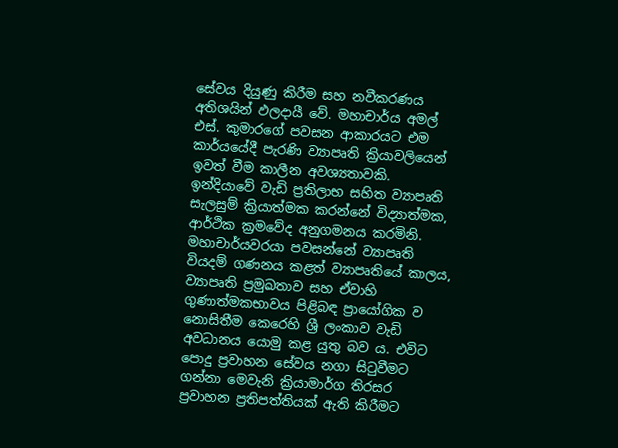සේවය දියුණු කිරීම සහ නවීකරණය අතිශයින් ඵලදායී වේ. මහාචාර්ය අමල් එස්. කුමාරගේ පවසන ආකාරයට එම කාර්යයේදී පැරණි ව්‍යාපෘති ක්‍රියාවලියෙන් ඉවත් වීම කාලීන අවශ්‍යතාවකි. ඉන්දියාවේ වැඩි ප්‍රතිලාභ සහිත ව්‍යාපෘති සැලසුම් ක්‍රියාත්මක කරන්නේ විද්‍යාත්මක, ආර්ථික ක්‍රමවේද අනුගමනය කරමිනි. මහාචාර්යවරයා පවසන්නේ ව්‍යාපෘති වියදම් ගණනය කළත් ව්‍යාපෘතියේ කාලය, ව්‍යාපෘති ප්‍රමුඛතාව සහ ඒවාහි ගුණාත්මකභාවය පිළිබඳ ප්‍රායෝගික ව නොසිතීම කෙරෙහි ශ්‍රී ලංකාව වැඩි අවධානය යොමු කළ යුතු බව ය. එවිට පොදු ප්‍රවාහන සේවය නගා සිටුවීමට ගන්නා මෙවැනි ක්‍රියාමාර්ග තිරසර ප්‍රවාහන ප්‍රතිපත්තියක් ඇති කිරීමට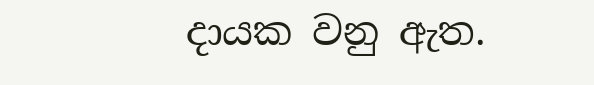දායක වනු ඇත.